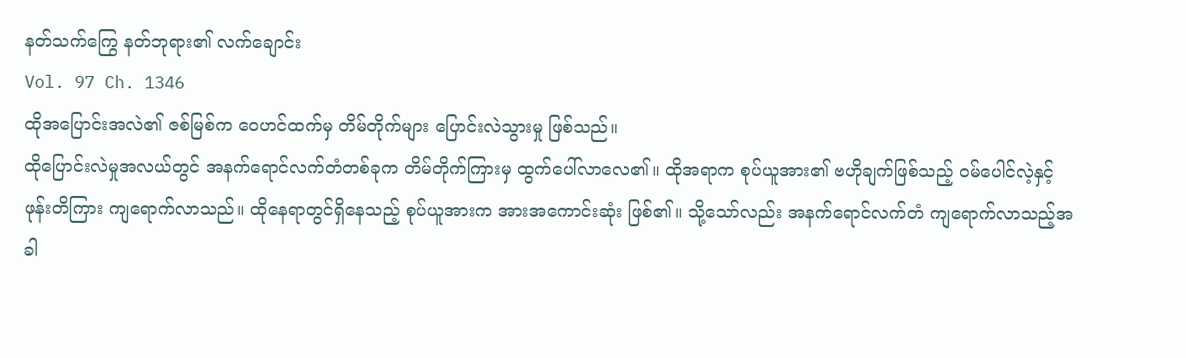နတ်သက်ကြွေ နတ်ဘုရား၏ လက်ချောင်း
Vol. 97 Ch. 1346
ထိုအပြောင်းအလဲ၏ ဇစ်မြစ်က ဝေဟင်ထက်မှ တိမ်တိုက်များ ပြောင်းလဲသွားမှု ဖြစ်သည်။
ထိုပြောင်းလဲမှုအလယ်တွင် အနက်ရောင်လက်တံတစ်ခုက တိမ်တိုက်ကြားမှ ထွက်ပေါ်လာလေ၏။ ထိုအရာက စုပ်ယူအား၏ ဗဟိုချက်ဖြစ်သည့် ဝမ်ပေါင်လဲ့နှင့် ဖုန်းတိကြား ကျရောက်လာသည်။ ထိုနေရာတွင်ရှိနေသည့် စုပ်ယူအားက အားအကောင်းဆုံး ဖြစ်၏။ သို့သော်လည်း အနက်ရောင်လက်တံ ကျရောက်လာသည့်အခါ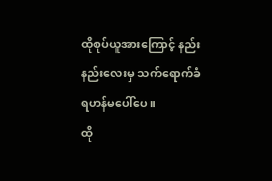ထိုစုပ်ယူအားကြောင့် နည်းနည်းလေးမှ သက်ရောက်ခံရဟန်မပေါ်ပေ။
ထို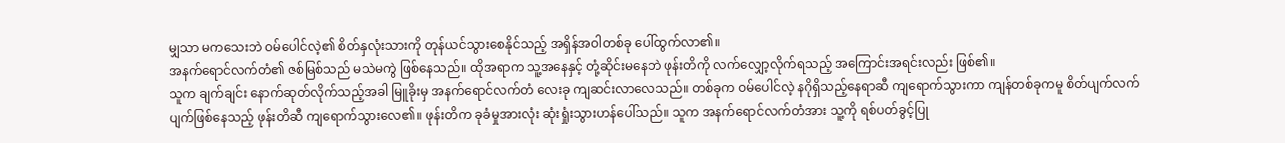မျှသာ မကသေးဘဲ ဝမ်ပေါင်လဲ့၏ စိတ်နှလုံးသားကို တုန်ယင်သွားစေနိုင်သည့် အရှိန်အဝါတစ်ခု ပေါ်ထွက်လာ၏။
အနက်ရောင်လက်တံ၏ ဇစ်မြစ်သည် မသဲမကွဲ ဖြစ်နေသည်။ ထိုအရာက သူ့အနေနှင့် တုံ့ဆိုင်းမနေဘဲ ဖုန်းတိကို လက်လျှော့လိုက်ရသည့် အကြောင်းအရင်းလည်း ဖြစ်၏။
သူက ချက်ချင်း နောက်ဆုတ်လိုက်သည့်အခါ မြူခိုးမှ အနက်ရောင်လက်တံ လေးခု ကျဆင်းလာလေသည်။ တစ်ခုက ဝမ်ပေါင်လဲ့ နဂိုရှိသည့်နေရာဆီ ကျရောက်သွားကာ ကျန်တစ်ခုကမူ စိတ်ပျက်လက်ပျက်ဖြစ်နေသည့် ဖုန်းတိဆီ ကျရောက်သွားလေ၏။ ဖုန်းတိက ခုခံမှုအားလုံး ဆုံးရှုံးသွားဟန်ပေါ်သည်။ သူက အနက်ရောင်လက်တံအား သူ့ကို ရစ်ပတ်ခွင့်ပြု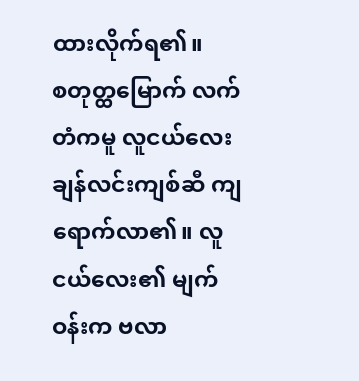ထားလိုက်ရ၏။
စတုတ္ထမြောက် လက်တံကမူ လူငယ်လေး ချန်လင်းကျစ်ဆီ ကျရောက်လာ၏။ လူငယ်လေး၏ မျက်ဝန်းက ဗလာ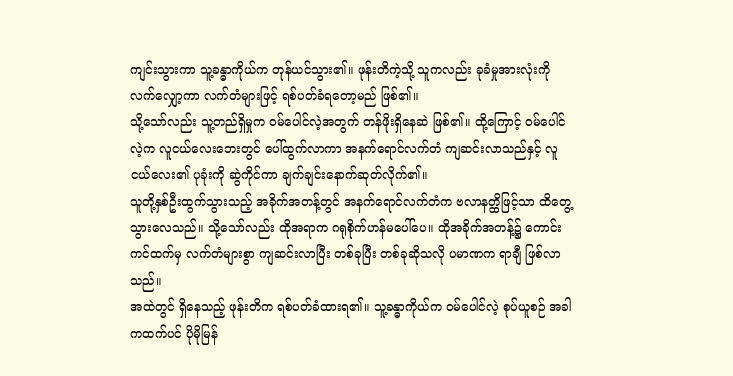ကျင်းသွားကာ သူ့ခန္ဓာကိုယ်က တုန်ယင်သွား၏။ ဖုန်းတိကဲ့သို့ သူကလည်း ခုခံမှုအားလုံးကို လက်လျှော့ကာ လက်တံများဖြင့် ရစ်ပတ်ခံရတော့မည် ဖြစ်၏။
သို့သော်လည်း သူ့တည်ရှိမှုက ဝမ်ပေါင်လဲ့အတွက် တန်ဖိုးရှိနေဆဲ ဖြစ်၏။ ထို့ကြောင့် ဝမ်ပေါင်လဲ့က လူငယ်လေးဘေးတွင် ပေါ်ထွက်လာကာ အနက်ရောင်လက်တံ ကျဆင်းလာသည်နှင့် လူငယ်လေး၏ ပုခုံးကို ဆွဲကိုင်ကာ ချက်ချင်းနောက်ဆုတ်လိုက်၏။
သူတို့နှစ်ဦးထွက်သွားသည့် အခိုက်အတန့်တွင် အနက်ရောင်လက်တံက ဗလာနတ္ထိဖြင့်သာ ထိတွေ့သွားလေသည်။ သို့သော်လည်း ထိုအရာက ဂရုစိုက်ဟန်မပေါ်ပေ။ ထိုအခိုက်အတန့်၌ ကောင်းကင်ထက်မှ လက်တံများစွာ ကျဆင်းလာပြီး တစ်ခုပြီး တစ်ခုဆိုသလို ပမာဏက ရာချီ ဖြစ်လာသည်။
အထဲတွင် ရှိနေသည့် ဖုန်းတိက ရစ်ပတ်ခံထားရ၏။ သူ့ခန္ဓာကိုယ်က ဝမ်ပေါင်လဲ့ စုပ်ယူစဉ် အခါကထက်ပင် ပိုမိုမြန်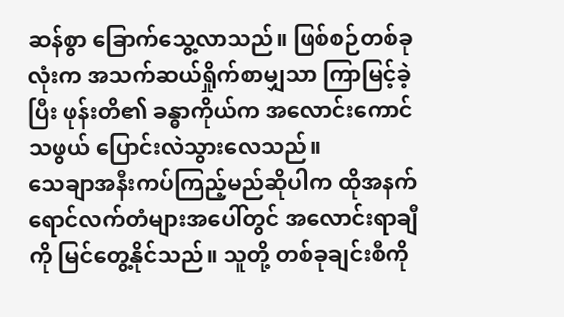ဆန်စွာ ခြောက်သွေ့လာသည်။ ဖြစ်စဉ်တစ်ခုလုံးက အသက်ဆယ်ရှိုက်စာမျှသာ ကြာမြင့်ခဲ့ပြီး ဖုန်းတိ၏ ခန္ဓာကိုယ်က အလောင်းကောင်သဖွယ် ပြောင်းလဲသွားလေသည်။
သေချာအနီးကပ်ကြည့်မည်ဆိုပါက ထိုအနက်ရောင်လက်တံများအပေါ်တွင် အလောင်းရာချီကို မြင်တွေ့နိုင်သည်။ သူတို့ တစ်ခုချင်းစီကို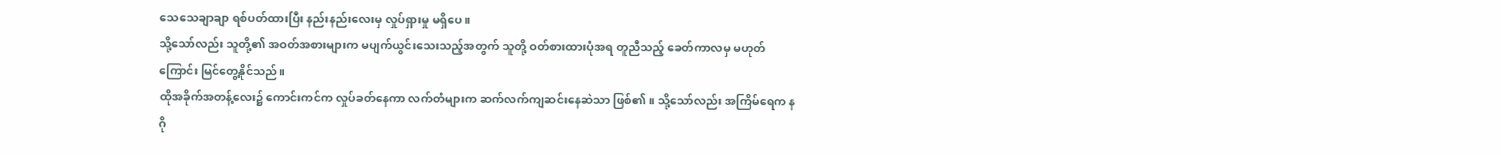သေသေချာချာ ရစ်ပတ်ထားပြီး နည်းနည်းလေးမှ လှုပ်ရှားမှု မရှိပေ။
သို့သော်လည်း သူတို့၏ အဝတ်အစားများက မပျက်ယွင်းသေးသည့်အတွက် သူတို့ ဝတ်စားထားပုံအရ တူညီသည့် ခေတ်ကာလမှ မဟုတ်ကြောင်း မြင်တွေ့နိုင်သည်။
ထိုအခိုက်အတန့်လေး၌ ကောင်းကင်က လှုပ်ခတ်နေကာ လက်တံများက ဆက်လက်ကျဆင်းနေဆဲသာ ဖြစ်၏။ သို့သော်လည်း အကြိမ်ရေက နဂို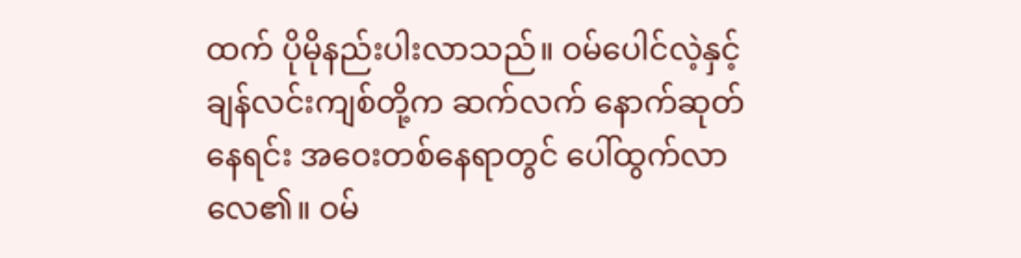ထက် ပိုမိုနည်းပါးလာသည်။ ဝမ်ပေါင်လဲ့နှင့် ချန်လင်းကျစ်တို့က ဆက်လက် နောက်ဆုတ်နေရင်း အဝေးတစ်နေရာတွင် ပေါ်ထွက်လာလေ၏။ ဝမ်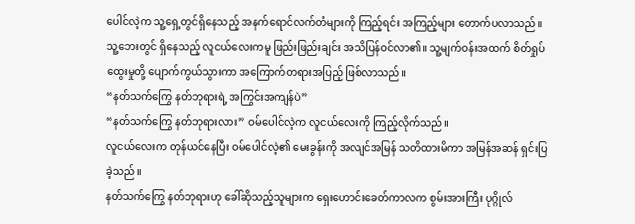ပေါင်လဲ့က သူ့ရှေ့တွင်ရှိနေသည့် အနက်ရောင်လက်တံများကို ကြည့်ရင်း အကြည့်များ တောက်ပလာသည်။
သူ့ဘေးတွင် ရှိနေသည့် လူငယ်လေးကမူ ဖြည်းဖြည်းချင်း အသိပြန်ဝင်လာ၏။ သူ့မျက်ဝန်းအထက် စိတ်ရှုပ်ထွေးမှုတို့ ပျောက်ကွယ်သွားကာ အကြောက်တရားအပြည့် ဖြစ်လာသည်။
“နတ်သက်ကြွေ နတ်ဘုရားရဲ့ အကြွင်းအကျန်ပဲ”
“နတ်သက်ကြွေ နတ်ဘုရားလား” ဝမ်ပေါင်လဲ့က လူငယ်လေးကို ကြည့်လိုက်သည်။
လူငယ်လေးက တုန်ယင်နေပြီး ဝမ်ပေါင်လဲ့၏ မေးခွန်းကို အလျင်အမြန် သတိထားမိကာ အမြန်အဆန် ရှင်းပြခဲ့သည်။
နတ်သက်ကြွေ နတ်ဘုရားဟု ခေါ်ဆိုသည့်သူများက ရှေးဟောင်းခေတ်ကာလက စွမ်းအားကြီး ပုဂ္ဂိုလ်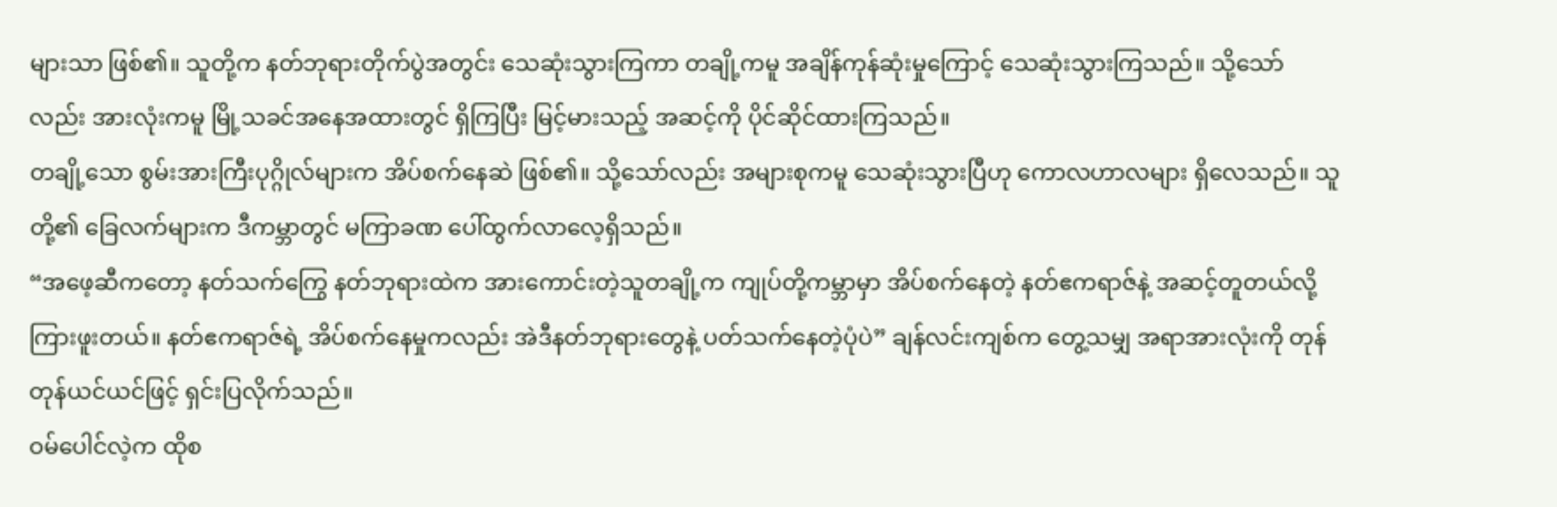များသာ ဖြစ်၏။ သူတို့က နတ်ဘုရားတိုက်ပွဲအတွင်း သေဆုံးသွားကြကာ တချို့ကမူ အချိန်ကုန်ဆုံးမှုကြောင့် သေဆုံးသွားကြသည်။ သို့သော်လည်း အားလုံးကမူ မြို့သခင်အနေအထားတွင် ရှိကြပြီး မြင့်မားသည့် အဆင့်ကို ပိုင်ဆိုင်ထားကြသည်။
တချို့သော စွမ်းအားကြီးပုဂ္ဂိုလ်များက အိပ်စက်နေဆဲ ဖြစ်၏။ သို့သော်လည်း အများစုကမူ သေဆုံးသွားပြီဟု ကောလဟာလများ ရှိလေသည်။ သူတို့၏ ခြေလက်များက ဒီကမ္ဘာတွင် မကြာခဏ ပေါ်ထွက်လာလေ့ရှိသည်။
“အဖေ့ဆီကတော့ နတ်သက်ကြွေ နတ်ဘုရားထဲက အားကောင်းတဲ့သူတချို့က ကျုပ်တို့ကမ္ဘာမှာ အိပ်စက်နေတဲ့ နတ်ဧကရာဇ်နဲ့ အဆင့်တူတယ်လို့ ကြားဖူးတယ်။ နတ်ဧကရာဇ်ရဲ့ အိပ်စက်နေမှုကလည်း အဲဒီနတ်ဘုရားတွေနဲ့ ပတ်သက်နေတဲ့ပုံပဲ” ချန်လင်းကျစ်က တွေ့သမျှ အရာအားလုံးကို တုန်တုန်ယင်ယင်ဖြင့် ရှင်းပြလိုက်သည်။
ဝမ်ပေါင်လဲ့က ထိုစ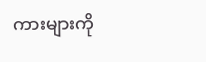ကားများကို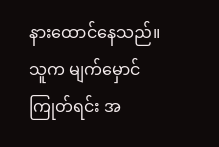နားထောင်နေသည်။ သူက မျက်မှောင်ကြုတ်ရင်း အ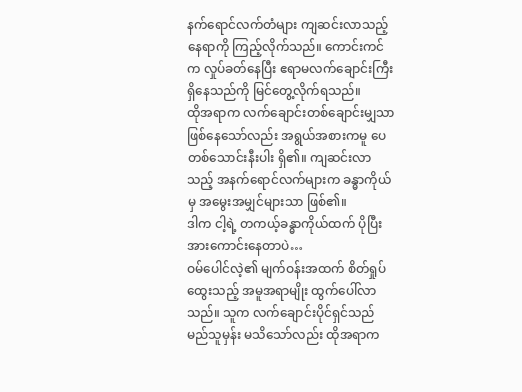နက်ရောင်လက်တံများ ကျဆင်းလာသည့်နေရာကို ကြည့်လိုက်သည်။ ကောင်းကင်က လှုပ်ခတ်နေပြီး ဧရာမလက်ချောင်းကြီး ရှိနေသည်ကို မြင်တွေ့လိုက်ရသည်။
ထိုအရာက လက်ချောင်းတစ်ချောင်းမျှသာ ဖြစ်နေသော်လည်း အရွယ်အစားကမူ ပေတစ်သောင်းနီးပါး ရှိ၏။ ကျဆင်းလာသည့် အနက်ရောင်လက်များက ခန္ဓာကိုယ်မှ အမွေးအမျှင်များသာ ဖြစ်၏။
ဒါက ငါ့ရဲ့ တကယ့်ခန္ဓာကိုယ်ထက် ပိုပြီးအားကောင်းနေတာပဲ…
ဝမ်ပေါင်လဲ့၏ မျက်ဝန်းအထက် စိတ်ရှုပ်ထွေးသည့် အမူအရာမျိုး ထွက်ပေါ်လာသည်။ သူက လက်ချောင်းပိုင်ရှင်သည် မည်သူမှန်း မသိသော်လည်း ထိုအရာက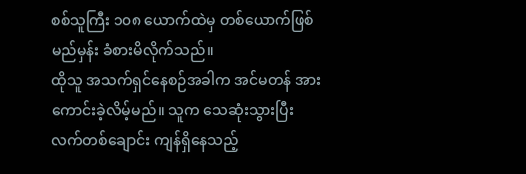စစ်သူကြီး ၁၀၈ ယောက်ထဲမှ တစ်ယောက်ဖြစ်မည်မှန်း ခံစားမိလိုက်သည်။
ထိုသူ အသက်ရှင်နေစဉ်အခါက အင်မတန် အားကောင်းခဲ့လိမ့်မည်။ သူက သေဆုံးသွားပြီး လက်တစ်ချောင်း ကျန်ရှိနေသည့်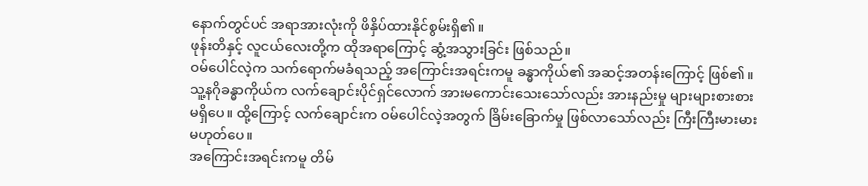နောက်တွင်ပင် အရာအားလုံးကို ဖိနှိပ်ထားနိုင်စွမ်းရှိ၏။
ဖုန်းတိနှင့် လူငယ်လေးတို့က ထိုအရာကြောင့် ဆွံ့အသွားခြင်း ဖြစ်သည်။
ဝမ်ပေါင်လဲ့က သက်ရောက်မခံရသည့် အကြောင်းအရင်းကမူ ခန္ဓာကိုယ်၏ အဆင့်အတန်းကြောင့် ဖြစ်၏။ သူ့နဂိုခန္ဓာကိုယ်က လက်ချောင်းပိုင်ရှင်လောက် အားမကောင်းသေးသော်လည်း အားနည်းမှု များများစားစား မရှိပေ။ ထို့ကြောင့် လက်ချောင်းက ဝမ်ပေါင်လဲ့အတွက် ခြိမ်းခြောက်မှု ဖြစ်လာသော်လည်း ကြီးကြီးမားမား မဟုတ်ပေ။
အကြောင်းအရင်းကမူ တိမ်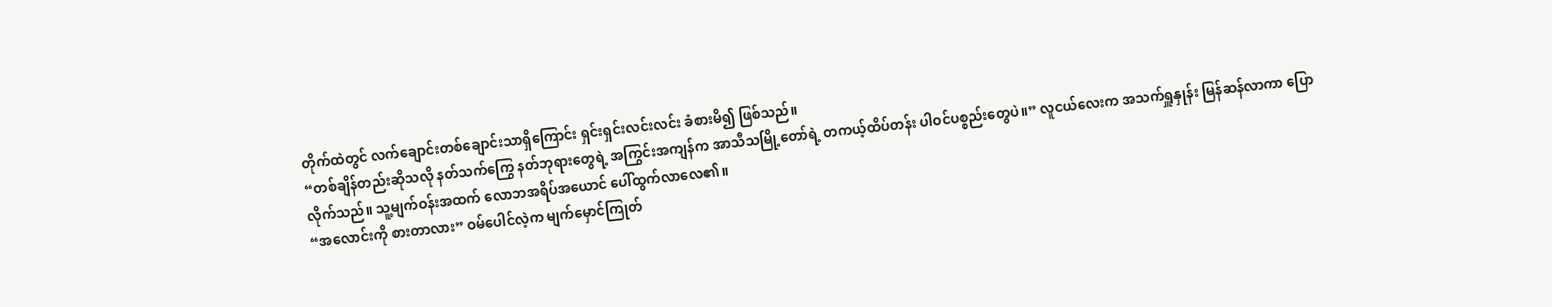တိုက်ထဲတွင် လက်ချောင်းတစ်ချောင်းသာရှိကြောင်း ရှင်းရှင်းလင်းလင်း ခံစားမိ၍ ဖြစ်သည်။
“တစ်ချိန်တည်းဆိုသလို နတ်သက်ကြွေ နတ်ဘုရားတွေရဲ့ အကြွင်းအကျန်က အာသီသမြို့တော်ရဲ့ တကယ့်ထိပ်တန်း ပါဝင်ပစ္စည်းတွေပဲ။” လူငယ်လေးက အသက်ရှူနှုန်း မြန်ဆန်လာကာ ပြောလိုက်သည်။ သူ့မျက်ဝန်းအထက် လောဘအရိပ်အယောင် ပေါ်ထွက်လာလေ၏။
“အလောင်းကို စားတာလား” ဝမ်ပေါင်လဲ့က မျက်မှောင်ကြုတ်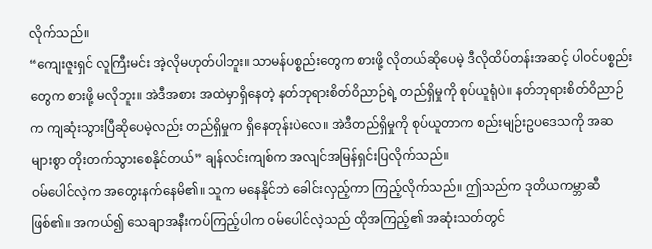လိုက်သည်။
“ကျေးဇူးရှင် လူကြီးမင်း အဲ့လိုမဟုတ်ပါဘူး။ သာမန်ပစ္စည်းတွေက စားဖို့ လိုတယ်ဆိုပေမဲ့ ဒီလိုထိပ်တန်းအဆင့် ပါဝင်ပစ္စည်းတွေက စားဖို့ မလိုဘူး။ အဲဒီအစား အထဲမှာရှိနေတဲ့ နတ်ဘုရားစိတ်ဝိညာဉ်ရဲ့ တည်ရှိမှုကို စုပ်ယူရုံပဲ။ နတ်ဘုရားစိတ်ဝိညာဉ်က ကျဆုံးသွားပြီဆိုပေမဲ့လည်း တည်ရှိမှုက ရှိနေတုန်းပဲလေ။ အဲဒီတည်ရှိမှုကို စုပ်ယူတာက စည်းမျဉ်းဥပဒေသကို အဆများစွာ တိုးတက်သွားစေနိုင်တယ်” ချန်လင်းကျစ်က အလျင်အမြန်ရှင်းပြလိုက်သည်။
ဝမ်ပေါင်လဲ့က အတွေးနက်နေမိ၏။ သူက မနေနိုင်ဘဲ ခေါင်းလှည့်ကာ ကြည့်လိုက်သည်။ ဤသည်က ဒုတိယကမ္ဘာဆီ ဖြစ်၏။ အကယ်၍ သေချာအနီးကပ်ကြည့်ပါက ဝမ်ပေါင်လဲ့သည် ထိုအကြည့်၏ အဆုံးသတ်တွင်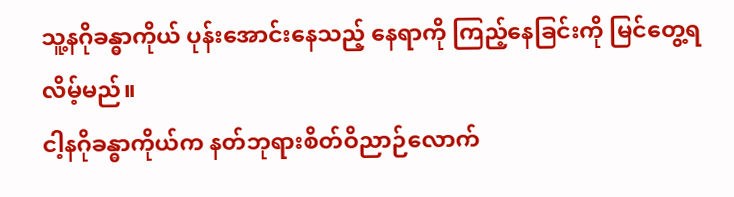သူ့နဂိုခန္ဓာကိုယ် ပုန်းအောင်းနေသည့် နေရာကို ကြည့်နေခြင်းကို မြင်တွေ့ရလိမ့်မည်။
ငါ့နဂိုခန္ဓာကိုယ်က နတ်ဘုရားစိတ်ဝိညာဉ်လောက်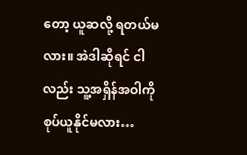တော့ ယူဆလို့ ရတယ်မလား။ အဲဒါဆိုရင် ငါလည်း သူ့အရှိန်အဝါကို စုပ်ယူနိုင်မလား…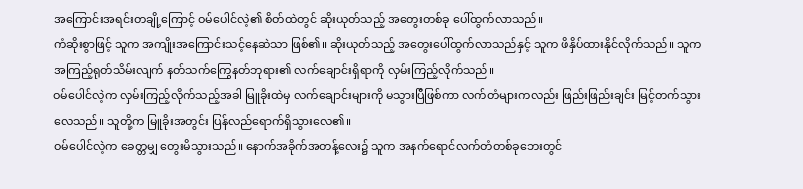အကြောင်းအရင်းတချို့ကြောင့် ဝမ်ပေါင်လဲ့၏ စိတ်ထဲတွင် ဆိုးယုတ်သည့် အတွေးတစ်ခု ပေါ်ထွက်လာသည်။
ကံဆိုးစွာဖြင့် သူက အကျိုးအကြောင်းသင့်နေဆဲသာ ဖြစ်၏။ ဆိုးယုတ်သည့် အတွေးပေါ်ထွက်လာသည်နှင့် သူက ဖိနှိပ်ထားနိုင်လိုက်သည်။ သူက အကြည့်ရုတ်သိမ်းလျက် နတ်သက်ကြွေနတ်ဘုရား၏ လက်ချောင်းရှိရာကို လှမ်းကြည့်လိုက်သည်။
ဝမ်ပေါင်လဲ့က လှမ်းကြည့်လိုက်သည့်အခါ မြူခိုးထဲမှ လက်ချောင်းများကို မသွားပြီဖြစ်ကာ လက်တံများကလည်း ဖြည်းဖြည်းချင်း မြင့်တက်သွားလေသည်။ သူတို့က မြူခိုးအတွင်း ပြန်လည်ရောက်ရှိသွားလေ၏။
ဝမ်ပေါင်လဲ့က ခေတ္တမျှ တွေးမိသွားသည်။ နောက်အခိုက်အတန့်လေး၌ သူက အနက်ရောင်လက်တံတစ်ခုဘေးတွင်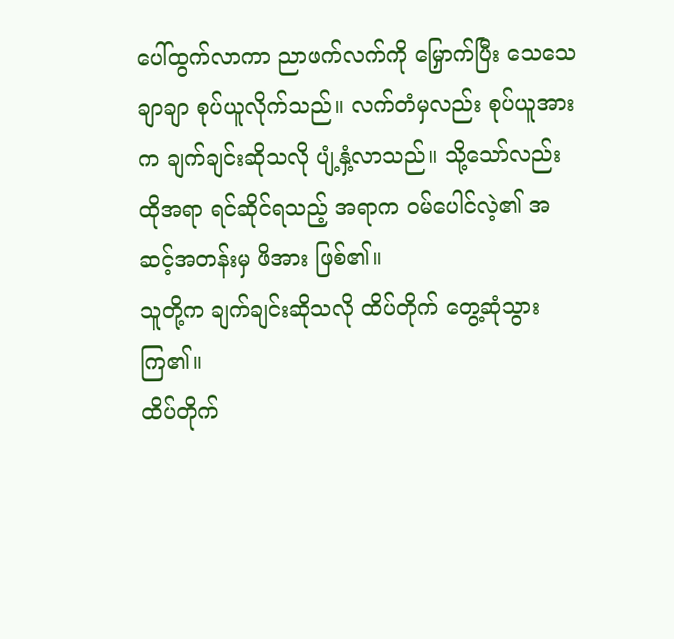ပေါ်ထွက်လာကာ ညာဖက်လက်ကို မြှောက်ပြီး သေသေချာချာ စုပ်ယူလိုက်သည်။ လက်တံမှလည်း စုပ်ယူအားက ချက်ချင်းဆိုသလို ပျံ့နှံ့လာသည်။ သို့သော်လည်း ထိုအရာ ရင်ဆိုင်ရသည့် အရာက ဝမ်ပေါင်လဲ့၏ အဆင့်အတန်းမှ ဖိအား ဖြစ်၏။
သူတို့က ချက်ချင်းဆိုသလို ထိပ်တိုက် တွေ့ဆုံသွားကြ၏။
ထိပ်တိုက်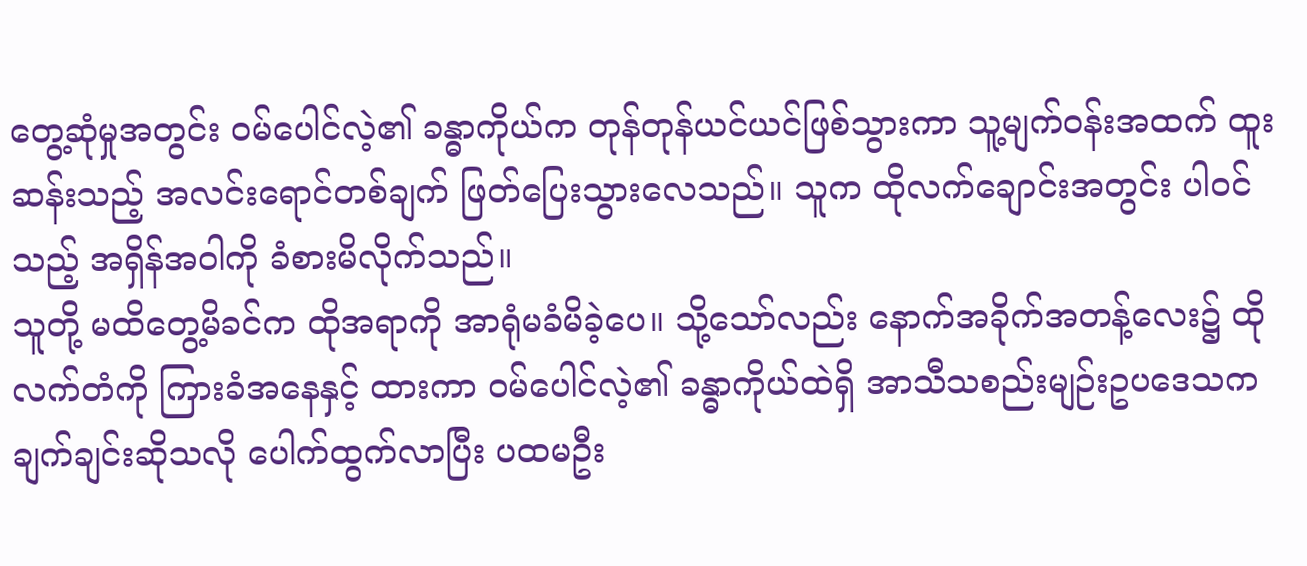တွေ့ဆုံမှုအတွင်း ဝမ်ပေါင်လဲ့၏ ခန္ဓာကိုယ်က တုန်တုန်ယင်ယင်ဖြစ်သွားကာ သူ့မျက်ဝန်းအထက် ထူးဆန်းသည့် အလင်းရောင်တစ်ချက် ဖြတ်ပြေးသွားလေသည်။ သူက ထိုလက်ချောင်းအတွင်း ပါဝင်သည့် အရှိန်အဝါကို ခံစားမိလိုက်သည်။
သူတို့ မထိတွေ့မိခင်က ထိုအရာကို အာရုံမခံမိခဲ့ပေ။ သို့သော်လည်း နောက်အခိုက်အတန့်လေး၌ ထိုလက်တံကို ကြားခံအနေနှင့် ထားကာ ဝမ်ပေါင်လဲ့၏ ခန္ဓာကိုယ်ထဲရှိ အာသီသစည်းမျဉ်းဥပဒေသက ချက်ချင်းဆိုသလို ပေါက်ထွက်လာပြီး ပထမဦး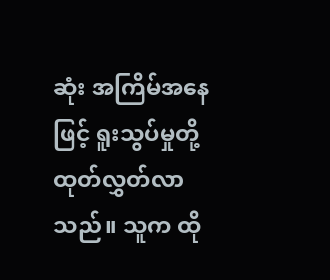ဆုံး အကြိမ်အနေဖြင့် ရူးသွပ်မှုတို့ ထုတ်လွှတ်လာသည်။ သူက ထို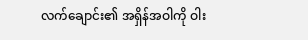လက်ချောင်း၏ အရှိန်အဝါကို ဝါး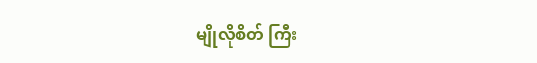မျိုလိုစိတ် ကြီး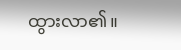ထွားလာ၏။